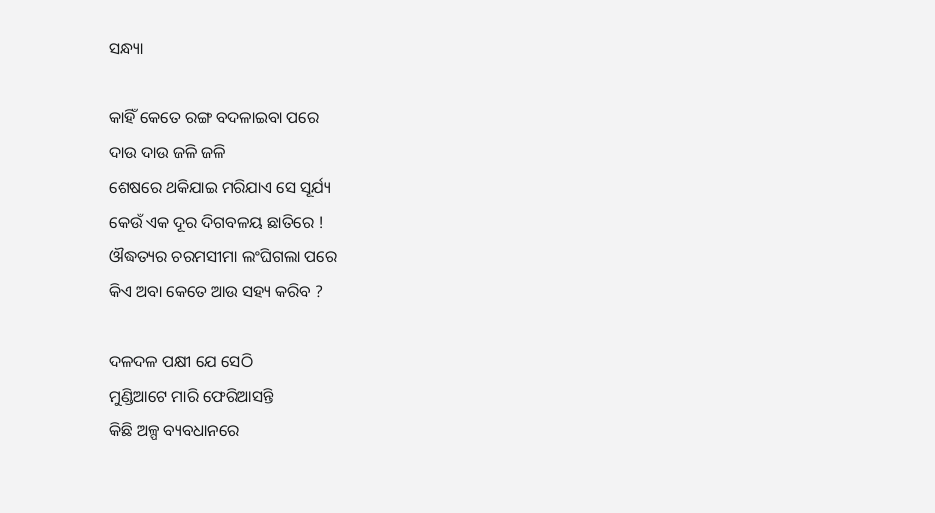ସନ୍ଧ୍ୟା

କାହିଁ କେତେ ରଙ୍ଗ ବଦଳାଇବା ପରେ
ଦାଉ ଦାଉ ଜଳି ଜଳି
ଶେଷରେ ଥକିଯାଇ ମରିଯାଏ ସେ ସୂର୍ଯ୍ୟ
କେଉଁ ଏକ ଦୂର ଦିଗବଳୟ ଛାତିରେ !
ଔଦ୍ଧତ୍ୟର ଚରମସୀମା ଲଂଘିଗଲା ପରେ
କିଏ ଅବା କେତେ ଆଉ ସହ୍ୟ କରିବ ?

ଦଳଦଳ ପକ୍ଷୀ ଯେ ସେଠି
ମୁଣ୍ଡିଆଟେ ମାରି ଫେରିଆସନ୍ତି
କିଛି ଅଳ୍ପ ବ୍ୟବଧାନରେ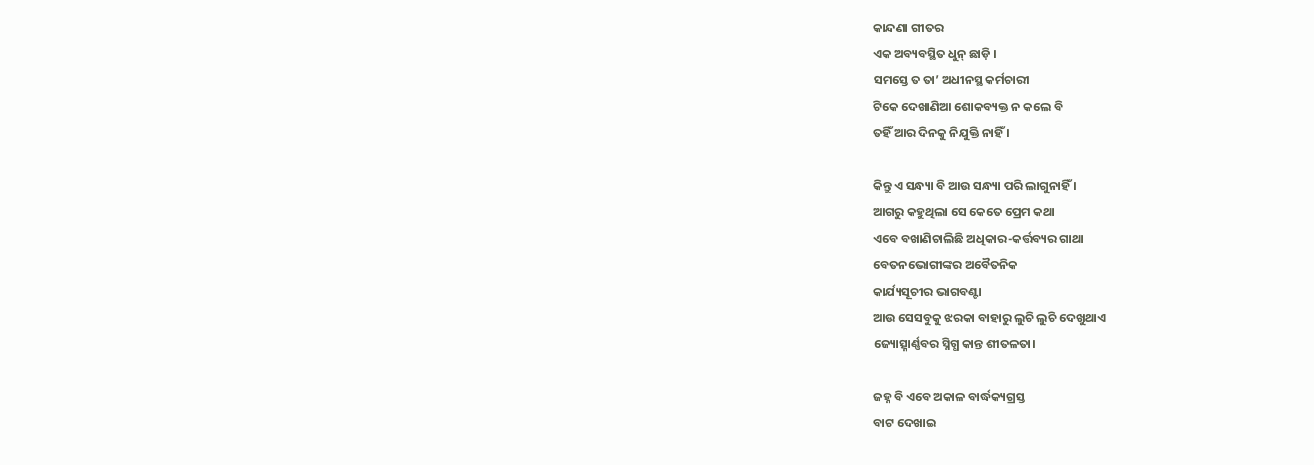କାନ୍ଦଣା ଗୀତର
ଏକ ଅବ୍ୟବସ୍ଥିତ ଧୁନ୍ ଛାଡ଼ି ।
ସମସ୍ତେ ତ ତା’ ଅଧୀନସ୍ଥ କର୍ମଚାରୀ
ଟିକେ ଦେଖାଣିଆ ଶୋକବ୍ୟକ୍ତ ନ କଲେ ବି
ତହିଁ ଆର ଦିନକୁ ନିଯୁକ୍ତି ନାହିଁ ।

କିନ୍ତୁ ଏ ସନ୍ଧ୍ୟା ବି ଆଉ ସନ୍ଧ୍ୟା ପରି ଲାଗୁନାହିଁ ।
ଆଗରୁ କହୁଥିଲା ସେ କେତେ ପ୍ରେମ କଥା
ଏବେ ବଖାଣିଚାଲିଛି ଅଧିକାର-କର୍ତ୍ତବ୍ୟର ଗାଥା
ବେତନଭୋଗୀଙ୍କର ଅବୈତନିକ
କାର୍ଯ୍ୟସୂଚୀର ଭାଗବଣ୍ଟା
ଆଉ ସେସବୁକୁ ଝରକା ବାହାରୁ ଲୁଚି ଲୁଚି ଦେଖୁଥାଏ
ଜ୍ୟୋତ୍ସ୍ନାର୍ଣ୍ଣବର ସ୍ନିଗ୍ଧ କାନ୍ତ ଶୀତଳତା।

ଜହ୍ନ ବି ଏବେ ଅକାଳ ବାର୍ଦ୍ଧକ୍ୟଗ୍ରସ୍ତ
ବାଟ ଦେଖାଇ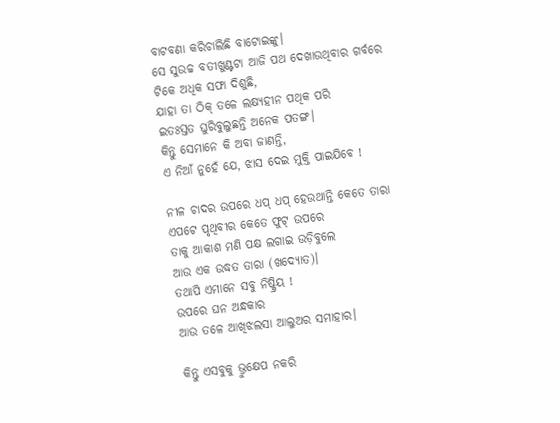ବାଟବଣା କରିଚାଲିଛି ବାଟୋଇଙ୍କୁ।
ସେ ସୁଉଚ୍ଚ ବତୀଖୁଣ୍ଟଟା ଆଜି ପଥ ଦେଖାଉଥିବାର ଗର୍ବରେ
ଟିକେ ଅଧିକ ସଫା ଦିଶୁଛି,
ଯାହା ତା ଠିକ୍ ତଳେ ଲକ୍ଷ୍ୟହୀନ ପଥିକ ପରି
ଇତଃସ୍ତତ ଘୁରିବୁଲୁଛନ୍ତି ଅନେକ ପତଙ୍ଗ।
କିନ୍ତୁ ସେମାନେ କି ଅବା ଜାଣନ୍ତି,
ଏ ନିଆଁ ନୁହେଁ ଯେ, ଝାସ ଦେଇ ମୁକ୍ତି ପାଇଯିବେ !

ନୀଳ ଚାଦର ଉପରେ ଧପ୍ ଧପ୍ ହେଉଥାନ୍ତି କେତେ ତାରା
ଏପଟେ ପୃଥିବୀର କେତେ ଫୁଟ୍ ଉପରେ
ତାକୁ ଆକାଶ ମଣି ପକ୍ଷ ଲଗାଇ ଉଡ଼ିବୁଲେ
ଆଉ ଏକ ଉଦ୍ଧତ ତାରା (ଖଦ୍ୟୋତ)।
ତଥାପି ଏମାନେ ସବୁ ନିଷ୍କ୍ରିୟ !
ଉପରେ ଘନ ଅନ୍ଧକାର
ଆଉ ତଳେ ଆଖିଝଲସା ଆଲୁଅର ସମାହାର।

କିନ୍ତୁ ଏସବୁକୁ ଭ୍ରୁକ୍ଷେପ ନକରି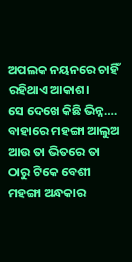ଅପଲକ ନୟନରେ ଚାହିଁ ରହିଥାଏ ଆକାଶ।
ସେ ଦେଖେ କିଛି ଭିନ୍ନ….
ବାହାରେ ମହଙ୍ଗା ଆଲୁଅ
ଆଉ ତା ଭିତରେ ତା ଠାରୁ ଟିକେ ବେଶୀ ମହଙ୍ଗା ଅନ୍ଧକାର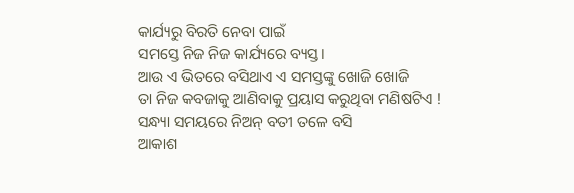କାର୍ଯ୍ୟରୁ ବିରତି ନେବା ପାଇଁ
ସମସ୍ତେ ନିଜ ନିଜ କାର୍ଯ୍ୟରେ ବ୍ୟସ୍ତ।
ଆଉ ଏ ଭିତରେ ବସିଥାଏ ଏ ସମସ୍ତଙ୍କୁ ଖୋଜି ଖୋଜି
ତା ନିଜ କବଜାକୁ ଆଣିବାକୁ ପ୍ରୟାସ କରୁଥିବା ମଣିଷଟିଏ !
ସନ୍ଧ୍ୟା ସମୟରେ ନିଅନ୍ ବତୀ ତଳେ ବସି
ଆକାଶ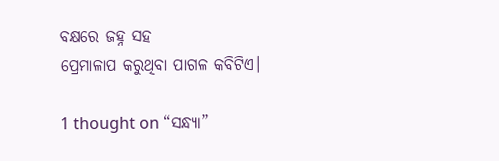ବକ୍ଷରେ ଜହ୍ନ ସହ
ପ୍ରେମାଳାପ କରୁଥିବା ପାଗଳ କବିଟିଏ।

1 thought on “ସନ୍ଧ୍ୟା”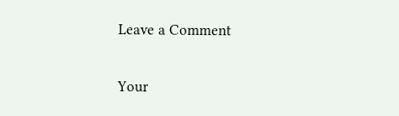Leave a Comment

Your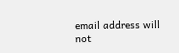email address will not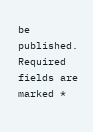be published. Required fields are marked *